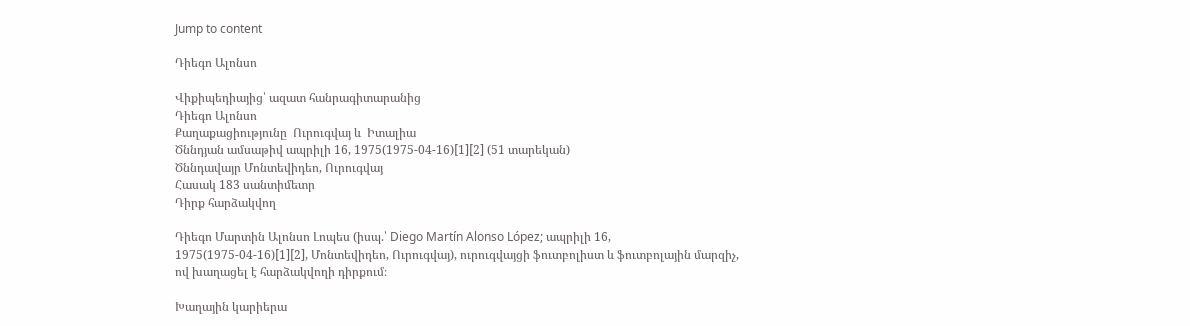Jump to content

Դիեգո Ալոնսո

Վիքիպեդիայից՝ ազատ հանրագիտարանից
Դիեգո Ալոնսո
Քաղաքացիությունը  Ուրուգվայ և  Իտալիա
Ծննդյան ամսաթիվ ապրիլի 16, 1975(1975-04-16)[1][2] (51 տարեկան)
Ծննդավայր Մոնտեվիդեո, Ուրուգվայ
Հասակ 183 սանտիմետր
Դիրք հարձակվող

Դիեգո Մարտին Ալոնսո Լոպես (իսպ.՝ Diego Martín Alonso López; ապրիլի 16, 1975(1975-04-16)[1][2], Մոնտեվիդեո, Ուրուգվայ), ուրուգվայցի ֆուտբոլիստ և ֆուտբոլային մարզիչ, ով խաղացել է հարձակվողի դիրքում։

Խաղային կարիերա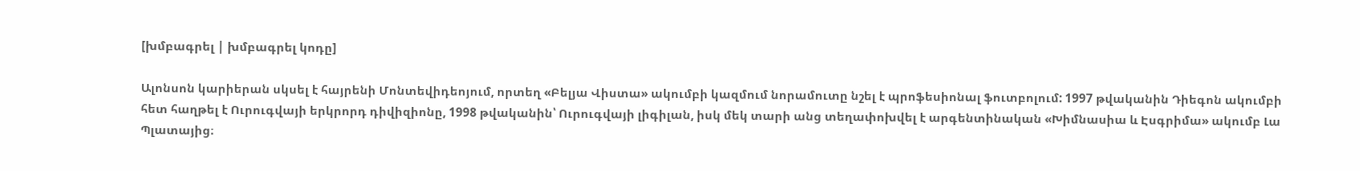[խմբագրել | խմբագրել կոդը]

Ալոնսոն կարիերան սկսել է հայրենի Մոնտեվիդեոյում, որտեղ «Բելյա Վիստա» ակումբի կազմում նորամուտը նշել է պրոֆեսիոնալ ֆուտբոլում: 1997 թվականին Դիեգոն ակումբի հետ հաղթել է Ուրուգվայի երկրորդ դիվիզիոնը, 1998 թվականին՝ Ուրուգվայի լիգիլան, իսկ մեկ տարի անց տեղափոխվել է արգենտինական «Խիմնասիա և Էսգրիմա» ակումբ Լա Պլատայից։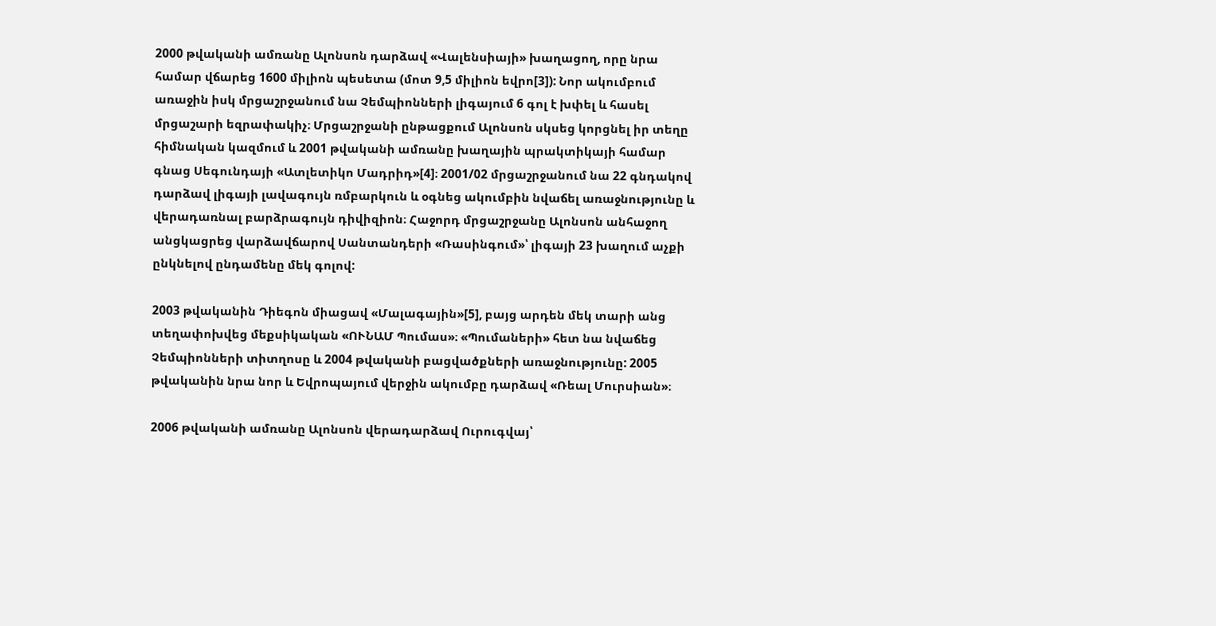2000 թվականի ամռանը Ալոնսոն դարձավ «Վալենսիայի» խաղացող, որը նրա համար վճարեց 1600 միլիոն պեսետա (մոտ 9,5 միլիոն եվրո[3]): Նոր ակումբում առաջին իսկ մրցաշրջանում նա Չեմպիոնների լիգայում 6 գոլ է խփել և հասել մրցաշարի եզրափակիչ։ Մրցաշրջանի ընթացքում Ալոնսոն սկսեց կորցնել իր տեղը հիմնական կազմում և 2001 թվականի ամռանը խաղային պրակտիկայի համար գնաց Սեգունդայի «Ատլետիկո Մադրիդ»[4]։ 2001/02 մրցաշրջանում նա 22 գնդակով դարձավ լիգայի լավագույն ռմբարկուն և օգնեց ակումբին նվաճել առաջնությունը և վերադառնալ բարձրագույն դիվիզիոն։ Հաջորդ մրցաշրջանը Ալոնսոն անհաջող անցկացրեց վարձավճարով Սանտանդերի «Ռասինգում»՝ լիգայի 23 խաղում աչքի ընկնելով ընդամենը մեկ գոլով:

2003 թվականին Դիեգոն միացավ «Մալագային»[5], բայց արդեն մեկ տարի անց տեղափոխվեց մեքսիկական «ՈՒՆԱՄ Պումաս»։ «Պումաների» հետ նա նվաճեց Չեմպիոնների տիտղոսը և 2004 թվականի բացվածքների առաջնությունը: 2005 թվականին նրա նոր և Եվրոպայում վերջին ակումբը դարձավ «Ռեալ Մուրսիան»։

2006 թվականի ամռանը Ալոնսոն վերադարձավ Ուրուգվայ՝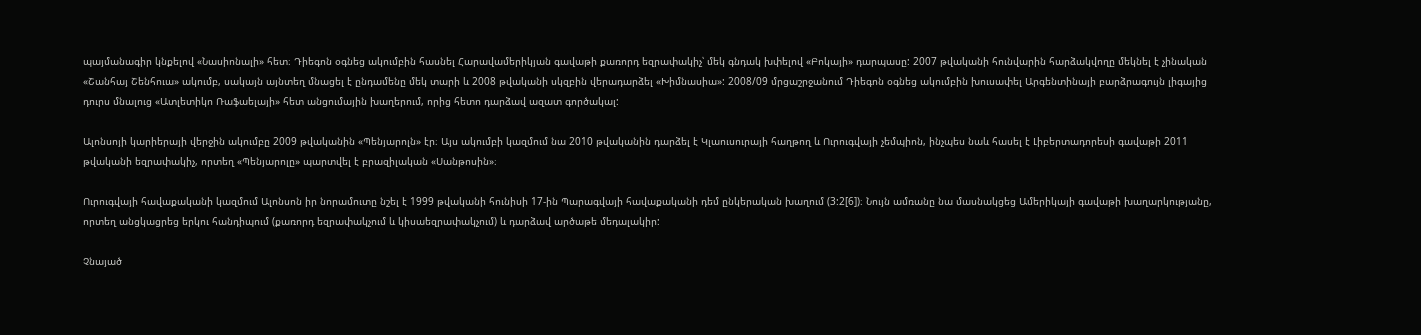պայմանագիր կնքելով «Նասիոնալի» հետ։ Դիեգոն օգնեց ակումբին հասնել Հարավամերիկյան գավաթի քառորդ եզրափակիչ՝ մեկ գնդակ խփելով «Բոկայի» դարպասը: 2007 թվականի հունվարին հարձակվողը մեկնել է չինական «Շանհայ Շենհուա» ակումբ, սակայն այնտեղ մնացել է ընդամենը մեկ տարի և 2008 թվականի սկզբին վերադարձել «Խիմնասիա»: 2008/09 մրցաշրջանում Դիեգոն օգնեց ակումբին խուսափել Արգենտինայի բարձրագույն լիգայից դուրս մնալուց «Ատլետիկո Ռաֆաելայի» հետ անցումային խաղերում, որից հետո դարձավ ազատ գործակալ:

Ալոնսոյի կարիերայի վերջին ակումբը 2009 թվականին «Պենյարոլն» էր։ Այս ակումբի կազմում նա 2010 թվականին դարձել է Կլաուսուրայի հաղթող և Ուրուգվայի չեմպիոն, ինչպես նաև հասել է Լիբերտադորեսի գավաթի 2011 թվականի եզրափակիչ, որտեղ «Պենյարոլը» պարտվել է բրազիլական «Սանթոսին»։

Ուրուգվայի հավաքականի կազմում Ալոնսոն իր նորամուտը նշել է 1999 թվականի հունիսի 17-ին Պարագվայի հավաքականի դեմ ընկերական խաղում (3:2[6])։ Նույն ամռանը նա մասնակցեց Ամերիկայի գավաթի խաղարկությանը, որտեղ անցկացրեց երկու հանդիպում (քառորդ եզրափակչում և կիսաեզրափակչում) և դարձավ արծաթե մեդալակիր:

Չնայած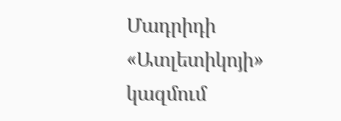Մադրիդի «Ատլետիկոյի» կազմում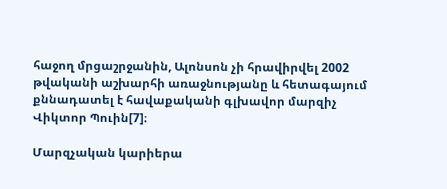հաջող մրցաշրջանին, Ալոնսոն չի հրավիրվել 2002 թվականի աշխարհի առաջնությանը և հետագայում քննադատել է հավաքականի գլխավոր մարզիչ Վիկտոր Պուին[7]։

Մարզչական կարիերա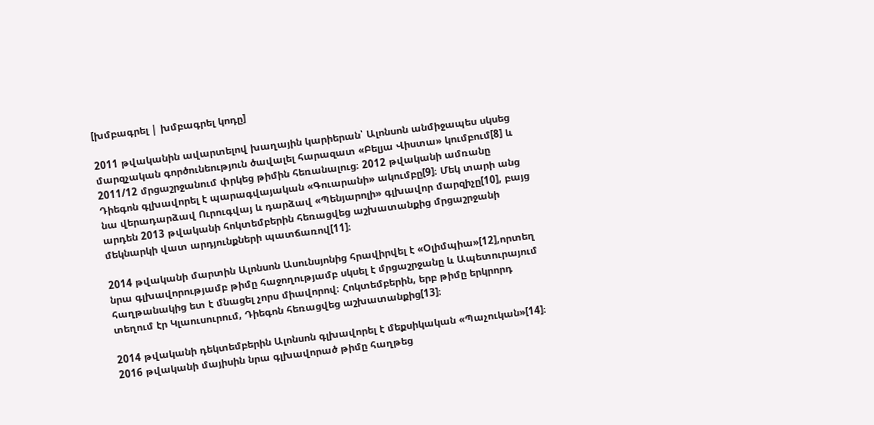[խմբագրել | խմբագրել կոդը]

2011 թվականին ավարտելով խաղային կարիերան՝ Ալոնսոն անմիջապես սկսեց մարզչական գործունեություն ծավալել հարազատ «Բելյա Վիստա» կումբում[8] և 2011/12 մրցաշրջանում փրկեց թիմին հեռանալուց։ 2012 թվականի ամռանը Դիեգոն գլխավորել է պարագվայական «Գուարանի» ակումբը[9]։ Մեկ տարի անց նա վերադարձավ Ուրուգվայ և դարձավ «Պենյարոլի» գլխավոր մարզիչը[10], բայց արդեն 2013 թվականի հոկտեմբերին հեռացվեց աշխատանքից մրցաշրջանի մեկնարկի վատ արդյունքների պատճառով[11]։

2014 թվականի մարտին Ալոնսոն Ասունսյոնից հրավիրվել է «Օլիմպիա»[12],որտեղ նրա գլխավորությամբ թիմը հաջողությամբ սկսել է մրցաշրջանը և Ապետուրայում հաղթանակից ետ է մնացել չորս միավորով։ Հոկտեմբերին, երբ թիմը երկրորդ տեղում էր Կլաուսուրում, Դիեգոն հեռացվեց աշխատանքից[13]։

2014 թվականի դեկտեմբերին Ալոնսոն գլխավորել է մեքսիկական «Պաչուկան»[14]։ 2016 թվականի մայիսին նրա գլխավորած թիմը հաղթեց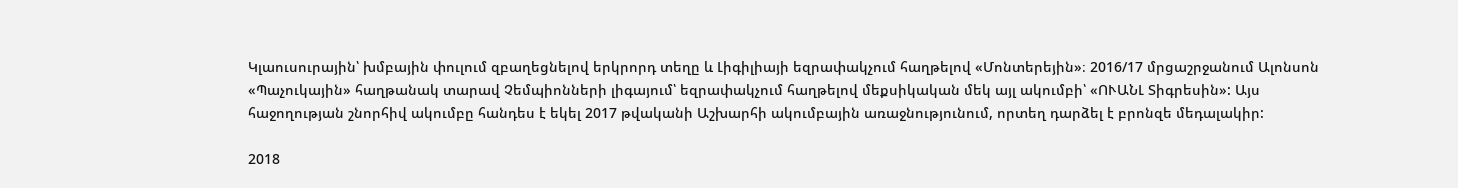Կլաուսուրային՝ խմբային փուլում զբաղեցնելով երկրորդ տեղը և Լիգիլիայի եզրափակչում հաղթելով «Մոնտերեյին»։ 2016/17 մրցաշրջանում Ալոնսոն «Պաչուկային» հաղթանակ տարավ Չեմպիոնների լիգայում՝ եզրափակչում հաղթելով մեքսիկական մեկ այլ ակումբի՝ «ՈՒԱՆԼ Տիգրեսին»: Այս հաջողության շնորհիվ ակումբը հանդես է եկել 2017 թվականի Աշխարհի ակումբային առաջնությունում, որտեղ դարձել է բրոնզե մեդալակիր:

2018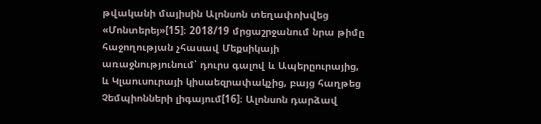թվականի մայիսին Ալոնսոն տեղափոխվեց «Մոնտերեյ»[15]։ 2018/19 մրցաշրջանում նրա թիմը հաջողության չհասավ Մեքսիկայի առաջնությունում՝ դուրս գալով և Ապերըուրայից, և Կլաուսուրայի կիսաեզրափակչից, բայց հաղթեց Չեմպիոնների լիգայում[16]։ Ալոնսոն դարձավ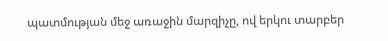պատմության մեջ առաջին մարզիչը, ով երկու տարբեր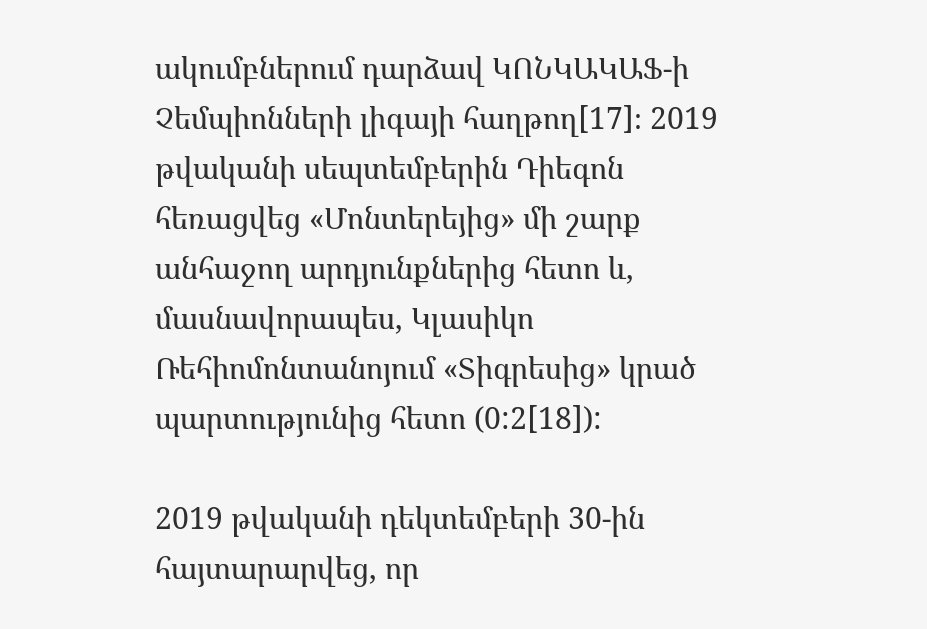ակումբներում դարձավ ԿՈՆԿԱԿԱՖ-ի Չեմպիոնների լիգայի հաղթող[17]։ 2019 թվականի սեպտեմբերին Դիեգոն հեռացվեց «Մոնտերեյից» մի շարք անհաջող արդյունքներից հետո և, մասնավորապես, Կլասիկո Ռեհիոմոնտանոյում «Տիգրեսից» կրած պարտությունից հետո (0:2[18]):

2019 թվականի դեկտեմբերի 30-ին հայտարարվեց, որ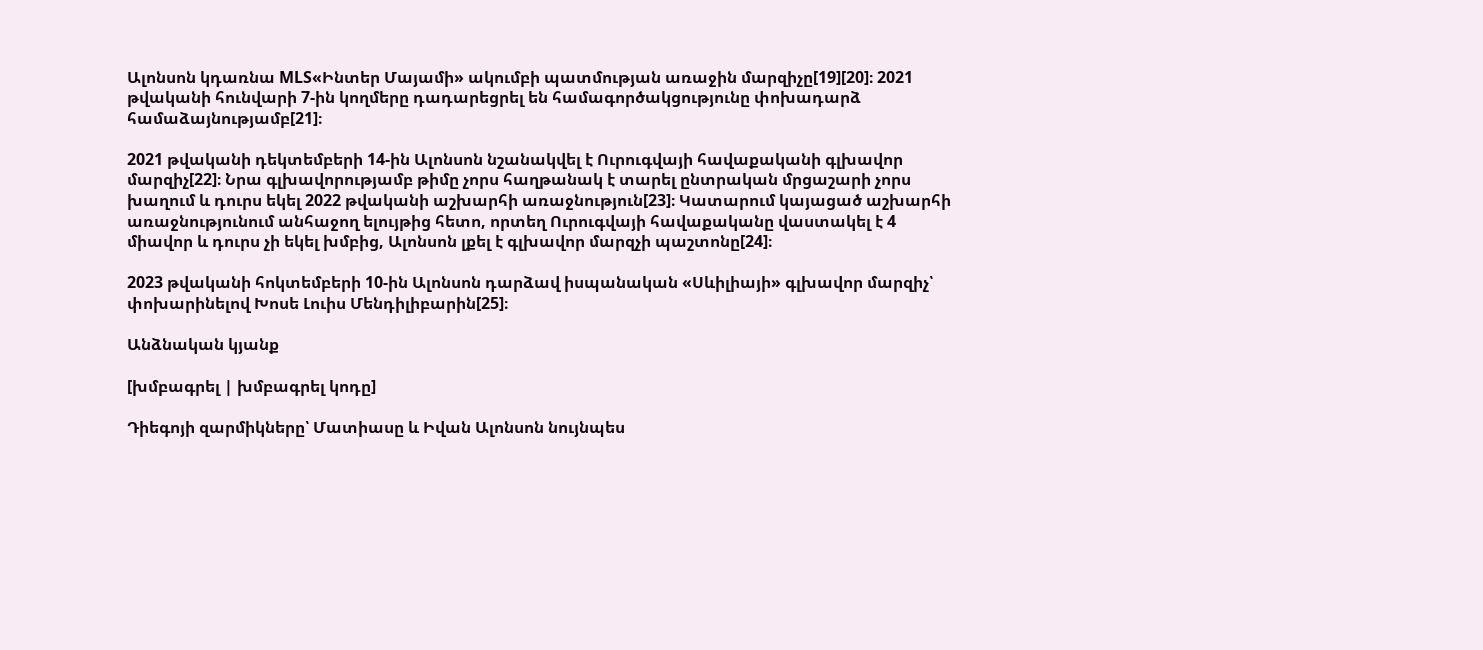Ալոնսոն կդառնա MLS«Ինտեր Մայամի» ակումբի պատմության առաջին մարզիչը[19][20]։ 2021 թվականի հունվարի 7-ին կողմերը դադարեցրել են համագործակցությունը փոխադարձ համաձայնությամբ[21]։

2021 թվականի դեկտեմբերի 14-ին Ալոնսոն նշանակվել է Ուրուգվայի հավաքականի գլխավոր մարզիչ[22]։ Նրա գլխավորությամբ թիմը չորս հաղթանակ է տարել ընտրական մրցաշարի չորս խաղում և դուրս եկել 2022 թվականի աշխարհի առաջնություն[23]։ Կատարում կայացած աշխարհի առաջնությունում անհաջող ելույթից հետո, որտեղ Ուրուգվայի հավաքականը վաստակել է 4 միավոր և դուրս չի եկել խմբից, Ալոնսոն լքել է գլխավոր մարզչի պաշտոնը[24]։

2023 թվականի հոկտեմբերի 10-ին Ալոնսոն դարձավ իսպանական «Սևիլիայի» գլխավոր մարզիչ՝ փոխարինելով Խոսե Լուիս Մենդիլիբարին[25]։

Անձնական կյանք

[խմբագրել | խմբագրել կոդը]

Դիեգոյի զարմիկները՝ Մատիասը և Իվան Ալոնսոն նույնպես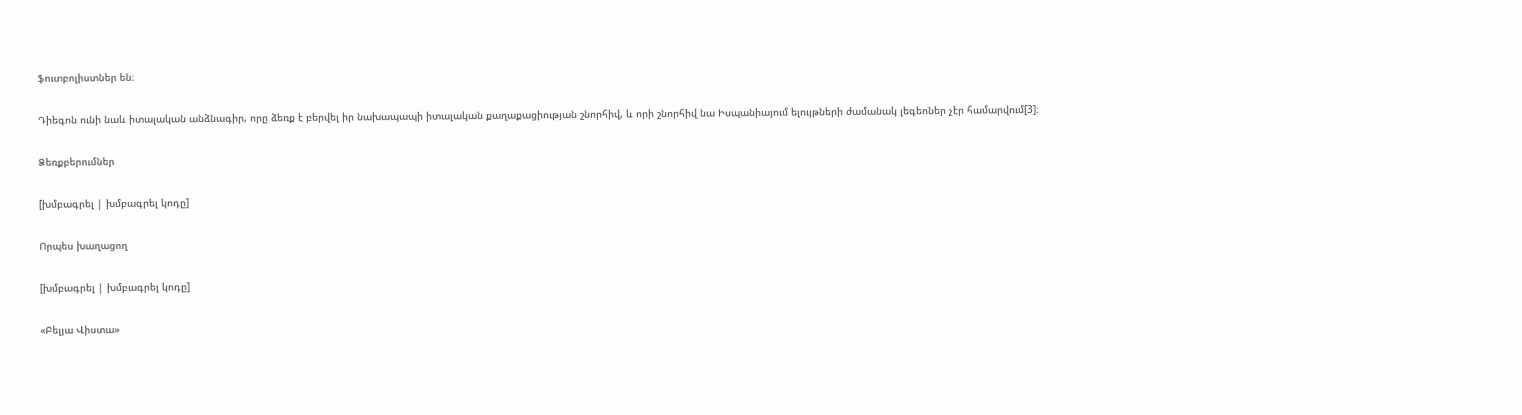ֆուտբոլիստներ են։

Դիեգոն ունի նաև իտալական անձնագիր, որը ձեռք է բերվել իր նախապապի իտալական քաղաքացիության շնորհիվ, և որի շնորհիվ նա Իսպանիայում ելույթների ժամանակ լեգեոներ չէր համարվում[3]։

Ձեռքբերումներ

[խմբագրել | խմբագրել կոդը]

Որպես խաղացող

[խմբագրել | խմբագրել կոդը]

«Բելյա Վիստա»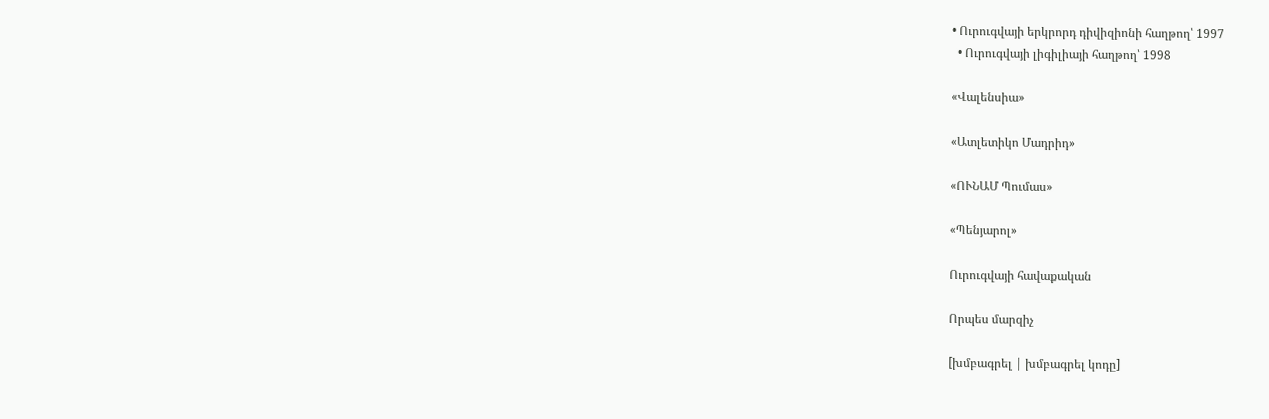• Ուրուգվայի երկրորդ դիվիզիոնի հաղթող՝ 1997
  • Ուրուգվայի լիգիլիայի հաղթող՝ 1998

«Վալենսիա»

«Ատլետիկո Մադրիդ»

«ՈՒՆԱՄ Պումաս»

«Պենյարոլ»

Ուրուգվայի հավաքական

Որպես մարզիչ

[խմբագրել | խմբագրել կոդը]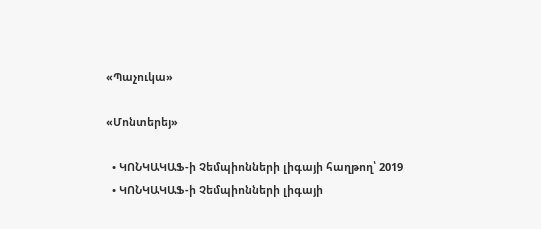«Պաչուկա»

«Մոնտերեյ»

  • ԿՈՆԿԱԿԱՖ-ի Չեմպիոնների լիգայի հաղթող՝ 2019
  • ԿՈՆԿԱԿԱՖ-ի Չեմպիոնների լիգայի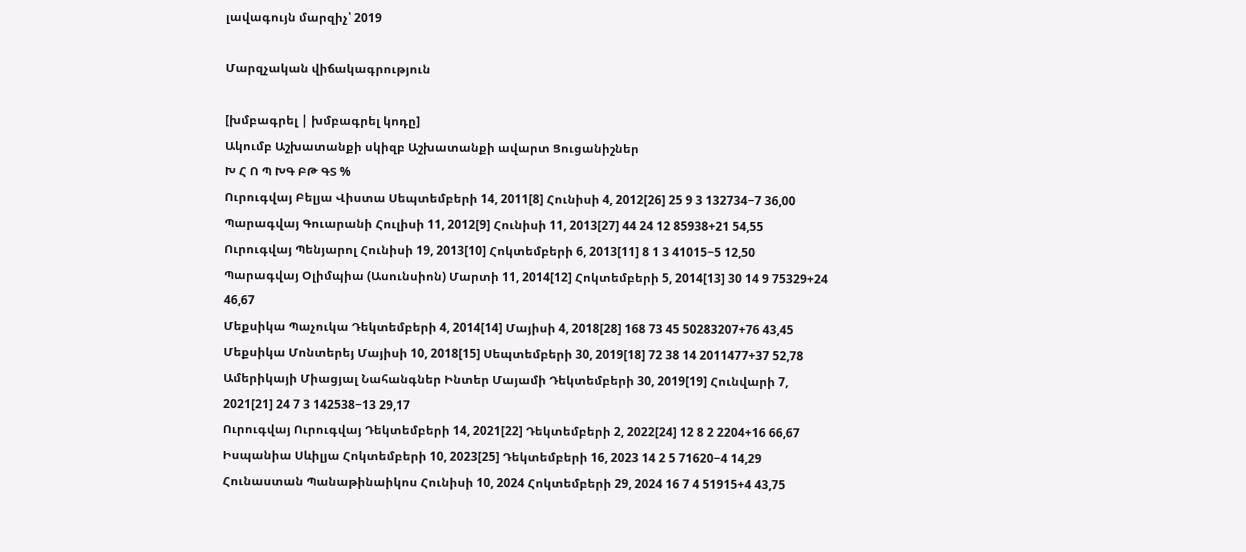լավագույն մարզիչ՝ 2019

Մարզչական վիճակագրություն

[խմբագրել | խմբագրել կոդը]
Ակումբ Աշխատանքի սկիզբ Աշխատանքի ավարտ Ցուցանիշներ
Խ Հ Ո Պ ԽԳ ԲԹ ԳՏ %
Ուրուգվայ Բելյա Վիստա Սեպտեմբերի 14, 2011[8] Հունիսի 4, 2012[26] 25 9 3 132734−7 36,00
Պարագվայ Գուարանի Հուլիսի 11, 2012[9] Հունիսի 11, 2013[27] 44 24 12 85938+21 54,55
Ուրուգվայ Պենյարոլ Հունիսի 19, 2013[10] Հոկտեմբերի 6, 2013[11] 8 1 3 41015−5 12,50
Պարագվայ Օլիմպիա (Ասունսիոն) Մարտի 11, 2014[12] Հոկտեմբերի 5, 2014[13] 30 14 9 75329+24 46,67
Մեքսիկա Պաչուկա Դեկտեմբերի 4, 2014[14] Մայիսի 4, 2018[28] 168 73 45 50283207+76 43,45
Մեքսիկա Մոնտերեյ Մայիսի 10, 2018[15] Սեպտեմբերի 30, 2019[18] 72 38 14 2011477+37 52,78
Ամերիկայի Միացյալ Նահանգներ Ինտեր Մայամի Դեկտեմբերի 30, 2019[19] Հունվարի 7, 2021[21] 24 7 3 142538−13 29,17
Ուրուգվայ Ուրուգվայ Դեկտեմբերի 14, 2021[22] Դեկտեմբերի 2, 2022[24] 12 8 2 2204+16 66,67
Իսպանիա Սևիլյա Հոկտեմբերի 10, 2023[25] Դեկտեմբերի 16, 2023 14 2 5 71620−4 14,29
Հունաստան Պանաթինաիկոս Հունիսի 10, 2024 Հոկտեմբերի 29, 2024 16 7 4 51915+4 43,75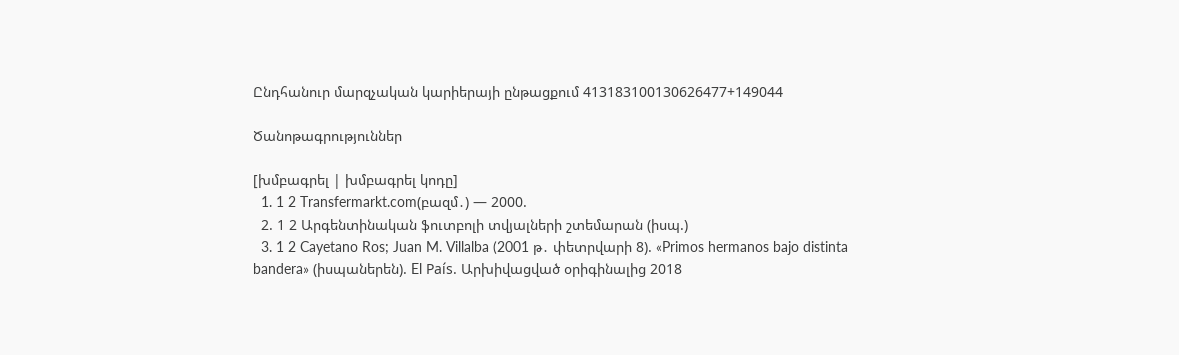Ընդհանուր մարզչական կարիերայի ընթացքում 413183100130626477+149044

Ծանոթագրություններ

[խմբագրել | խմբագրել կոդը]
  1. 1 2 Transfermarkt.com(բազմ․) — 2000.
  2. 1 2 Արգենտինական ֆուտբոլի տվյալների շտեմարան (իսպ.)
  3. 1 2 Cayetano Ros; Juan M. Villalba (2001 թ․ փետրվարի 8). «Primos hermanos bajo distinta bandera» (իսպաներեն). El País. Արխիվացված օրիգինալից 2018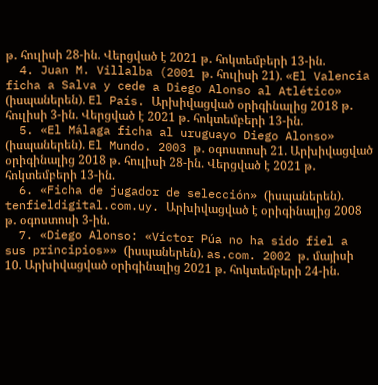թ․ հուլիսի 28-ին. Վերցված է 2021 թ․ հոկտեմբերի 13-ին.
  4. Juan M. Villalba (2001 թ․ հուլիսի 21). «El Valencia ficha a Salva y cede a Diego Alonso al Atlético» (իսպաներեն). El País. Արխիվացված օրիգինալից 2018 թ․ հուլիսի 3-ին. Վերցված է 2021 թ․ հոկտեմբերի 13-ին.
  5. «El Málaga ficha al uruguayo Diego Alonso» (իսպաներեն). El Mundo. 2003 թ․ օգոստոսի 21. Արխիվացված օրիգինալից 2018 թ․ հուլիսի 28-ին. Վերցված է 2021 թ․ հոկտեմբերի 13-ին.
  6. «Ficha de jugador de selección» (իսպաներեն). tenfieldigital.com.uy. Արխիվացված է օրիգինալից 2008 թ․ օգոստոսի 3-ին.
  7. «Diego Alonso: «Víctor Púa no ha sido fiel a sus principios»» (իսպաներեն). as.com. 2002 թ․ մայիսի 10. Արխիվացված օրիգինալից 2021 թ․ հոկտեմբերի 24-ին.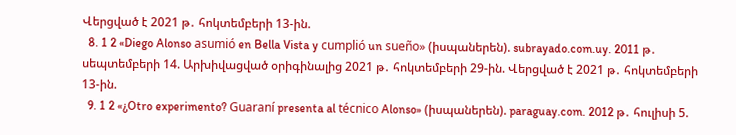Վերցված է 2021 թ․ հոկտեմբերի 13-ին.
  8. 1 2 «Diego Alonso asumió en Bella Vista y cumplió un sueño» (իսպաներեն). subrayado.com.uy. 2011 թ․ սեպտեմբերի 14. Արխիվացված օրիգինալից 2021 թ․ հոկտեմբերի 29-ին. Վերցված է 2021 թ․ հոկտեմբերի 13-ին.
  9. 1 2 «¿Otro experimento? Guaraní presenta al técnico Alonso» (իսպաներեն). paraguay.com. 2012 թ․ հուլիսի 5.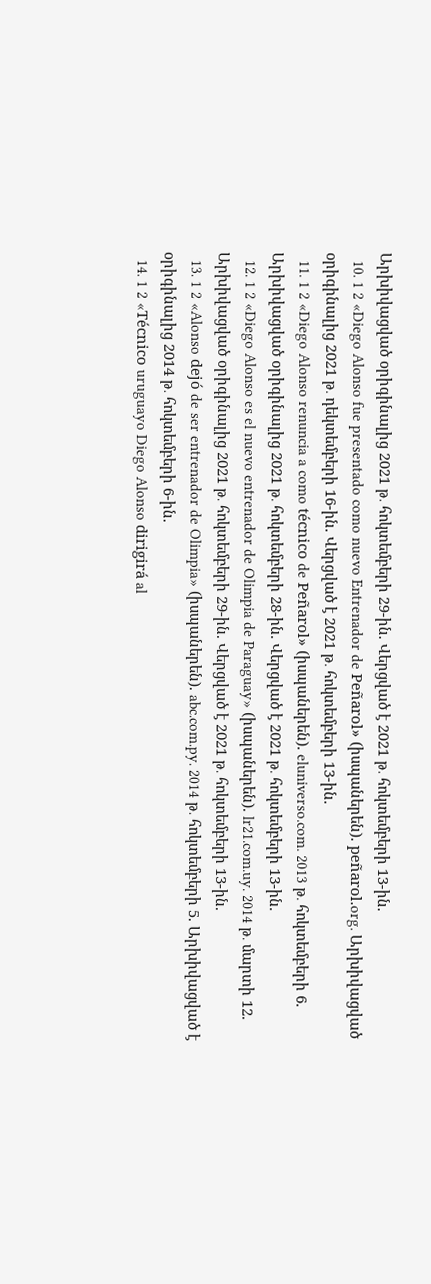Արխիվացված օրիգինալից 2021 թ․ հոկտեմբերի 29-ին. Վերցված է 2021 թ․ հոկտեմբերի 13-ին.
  10. 1 2 «Diego Alonso fue presentado como nuevo Entrenador de Peñarol» (իսպաներեն). peñarol.org. Արխիվացված օրիգինալից 2021 թ․ դեկտեմբերի 16-ին. Վերցված է 2021 թ․ հոկտեմբերի 13-ին.
  11. 1 2 «Diego Alonso renuncia a como técnico de Peñarol» (իսպաներեն). eluniverso.com. 2013 թ․ հոկտեմբերի 6. Արխիվացված օրիգինալից 2021 թ․ հոկտեմբերի 28-ին. Վերցված է 2021 թ․ հոկտեմբերի 13-ին.
  12. 1 2 «Diego Alonso es el nuevo entrenador de Olimpia de Paraguay» (իսպաներեն). lr21.com.uy. 2014 թ․ մարտի 12. Արխիվացված օրիգինալից 2021 թ․ հոկտեմբերի 29-ին. Վերցված է 2021 թ․ հոկտեմբերի 13-ին.
  13. 1 2 «Alonso dejó de ser entrenador de Olimpia» (իսպաներեն). abc.com.py. 2014 թ․ հոկտեմբերի 5. Արխիվացված է օրիգինալից 2014 թ․ հոկտեմբերի 6-ին.
  14. 1 2 «Técnico uruguayo Diego Alonso dirigirá al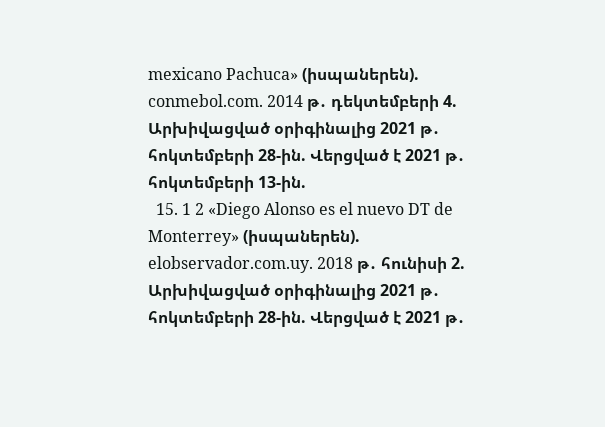mexicano Pachuca» (իսպաներեն). conmebol.com. 2014 թ․ դեկտեմբերի 4. Արխիվացված օրիգինալից 2021 թ․ հոկտեմբերի 28-ին. Վերցված է 2021 թ․ հոկտեմբերի 13-ին.
  15. 1 2 «Diego Alonso es el nuevo DT de Monterrey» (իսպաներեն). elobservador.com.uy. 2018 թ․ հունիսի 2. Արխիվացված օրիգինալից 2021 թ․ հոկտեմբերի 28-ին. Վերցված է 2021 թ․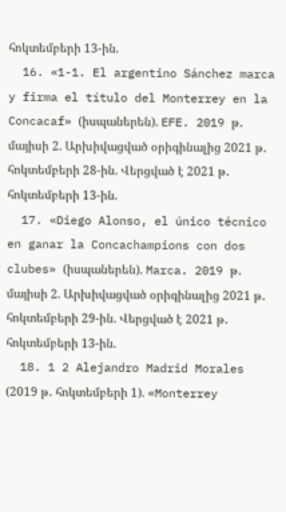հոկտեմբերի 13-ին.
  16. «1-1. El argentino Sánchez marca y firma el título del Monterrey en la Concacaf» (իսպաներեն). EFE. 2019 թ․ մայիսի 2. Արխիվացված օրիգինալից 2021 թ․ հոկտեմբերի 28-ին. Վերցված է 2021 թ․ հոկտեմբերի 13-ին.
  17. «Diego Alonso, el único técnico en ganar la Concachampions con dos clubes» (իսպաներեն). Marca. 2019 թ․ մայիսի 2. Արխիվացված օրիգինալից 2021 թ․ հոկտեմբերի 29-ին. Վերցված է 2021 թ․ հոկտեմբերի 13-ին.
  18. 1 2 Alejandro Madrid Morales (2019 թ․ հոկտեմբերի 1). «Monterrey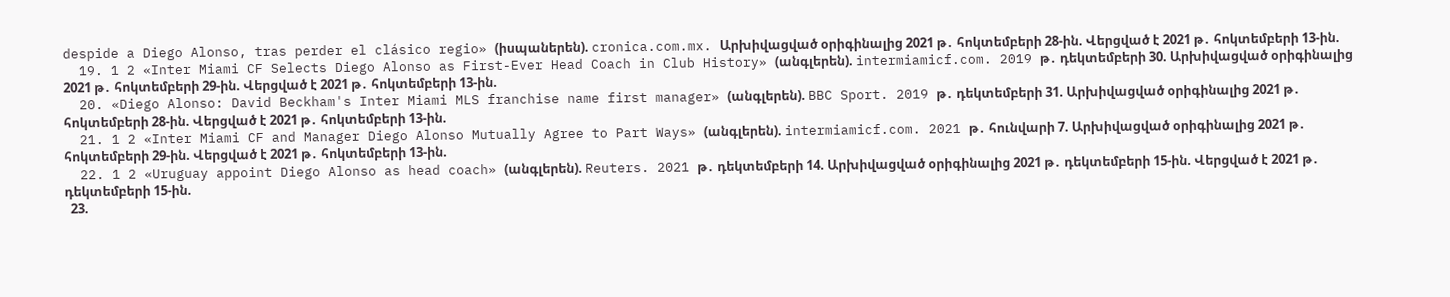despide a Diego Alonso, tras perder el clásico regio» (իսպաներեն). cronica.com.mx. Արխիվացված օրիգինալից 2021 թ․ հոկտեմբերի 28-ին. Վերցված է 2021 թ․ հոկտեմբերի 13-ին.
  19. 1 2 «Inter Miami CF Selects Diego Alonso as First-Ever Head Coach in Club History» (անգլերեն). intermiamicf.com. 2019 թ․ դեկտեմբերի 30. Արխիվացված օրիգինալից 2021 թ․ հոկտեմբերի 29-ին. Վերցված է 2021 թ․ հոկտեմբերի 13-ին.
  20. «Diego Alonso: David Beckham's Inter Miami MLS franchise name first manager» (անգլերեն). BBC Sport. 2019 թ․ դեկտեմբերի 31. Արխիվացված օրիգինալից 2021 թ․ հոկտեմբերի 28-ին. Վերցված է 2021 թ․ հոկտեմբերի 13-ին.
  21. 1 2 «Inter Miami CF and Manager Diego Alonso Mutually Agree to Part Ways» (անգլերեն). intermiamicf.com. 2021 թ․ հունվարի 7. Արխիվացված օրիգինալից 2021 թ․ հոկտեմբերի 29-ին. Վերցված է 2021 թ․ հոկտեմբերի 13-ին.
  22. 1 2 «Uruguay appoint Diego Alonso as head coach» (անգլերեն). Reuters. 2021 թ․ դեկտեմբերի 14. Արխիվացված օրիգինալից 2021 թ․ դեկտեմբերի 15-ին. Վերցված է 2021 թ․ դեկտեմբերի 15-ին.
  23.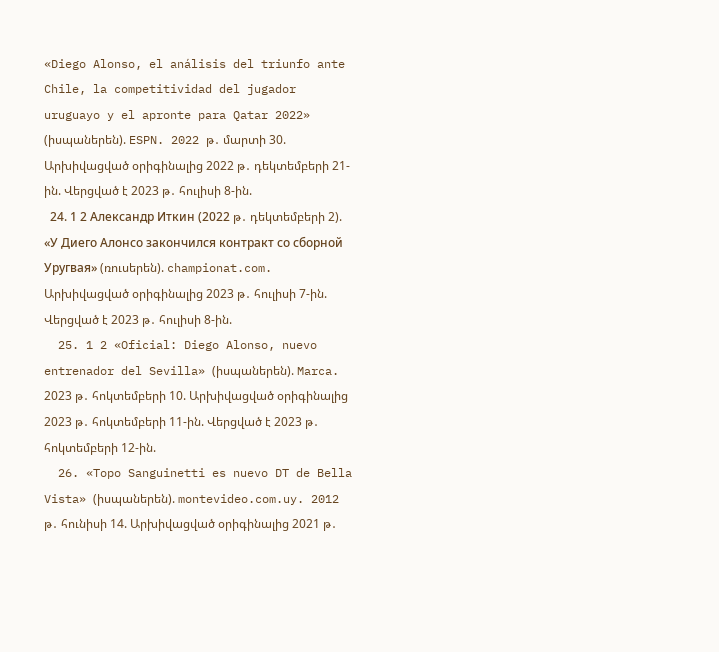«Diego Alonso, el análisis del triunfo ante Chile, la competitividad del jugador uruguayo y el apronte para Qatar 2022» (իսպաներեն). ESPN. 2022 թ․ մարտի 30. Արխիվացված օրիգինալից 2022 թ․ դեկտեմբերի 21-ին. Վերցված է 2023 թ․ հուլիսի 8-ին.
  24. 1 2 Александр Иткин (2022 թ․ դեկտեմբերի 2). «У Диего Алонсо закончился контракт со сборной Уругвая» (ռուսերեն). championat.com. Արխիվացված օրիգինալից 2023 թ․ հուլիսի 7-ին. Վերցված է 2023 թ․ հուլիսի 8-ին.
  25. 1 2 «Oficial: Diego Alonso, nuevo entrenador del Sevilla» (իսպաներեն). Marca. 2023 թ․ հոկտեմբերի 10. Արխիվացված օրիգինալից 2023 թ․ հոկտեմբերի 11-ին. Վերցված է 2023 թ․ հոկտեմբերի 12-ին.
  26. «Topo Sanguinetti es nuevo DT de Bella Vista» (իսպաներեն). montevideo.com.uy. 2012 թ․ հունիսի 14. Արխիվացված օրիգինալից 2021 թ․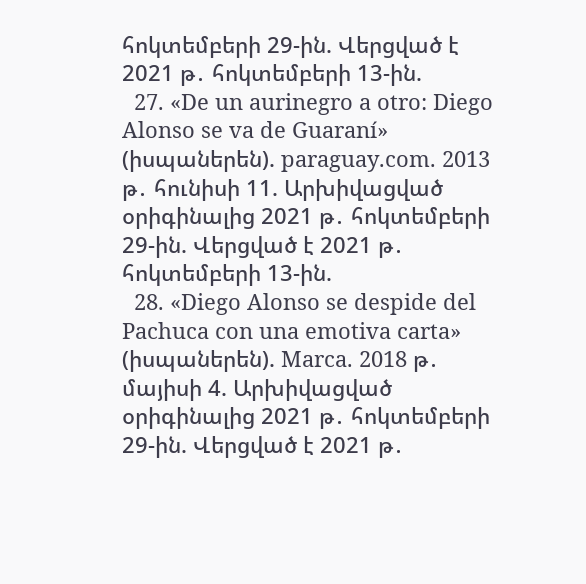հոկտեմբերի 29-ին. Վերցված է 2021 թ․ հոկտեմբերի 13-ին.
  27. «De un aurinegro a otro: Diego Alonso se va de Guaraní» (իսպաներեն). paraguay.com. 2013 թ․ հունիսի 11. Արխիվացված օրիգինալից 2021 թ․ հոկտեմբերի 29-ին. Վերցված է 2021 թ․ հոկտեմբերի 13-ին.
  28. «Diego Alonso se despide del Pachuca con una emotiva carta» (իսպաներեն). Marca. 2018 թ․ մայիսի 4. Արխիվացված օրիգինալից 2021 թ․ հոկտեմբերի 29-ին. Վերցված է 2021 թ․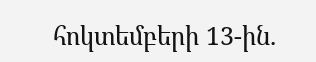հոկտեմբերի 13-ին.